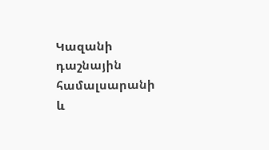Կազանի դաշնային համալսարանի և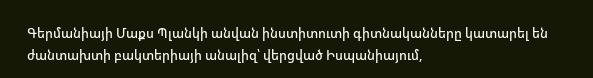Գերմանիայի Մաքս Պլանկի անվան ինստիտուտի գիտնականները կատարել են ժանտախտի բակտերիայի անալիզ՝ վերցված Իսպանիայում,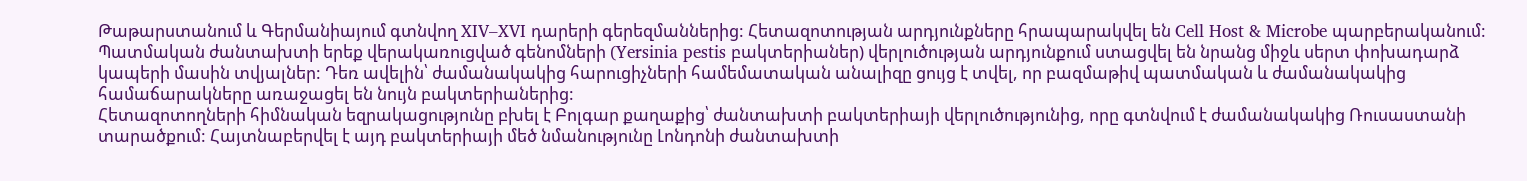Թաթարստանում և Գերմանիայում գտնվող XIV–XVI դարերի գերեզմաններից: Հետազոտության արդյունքները հրապարակվել են Cell Host & Microbe պարբերականում:
Պատմական ժանտախտի երեք վերակառուցված գենոմների (Yersinia pestis բակտերիաներ) վերլուծության արդյունքում ստացվել են նրանց միջև սերտ փոխադարձ կապերի մասին տվյալներ: Դեռ ավելին՝ ժամանակակից հարուցիչների համեմատական անալիզը ցույց է տվել, որ բազմաթիվ պատմական և ժամանակակից համաճարակները առաջացել են նույն բակտերիաներից:
Հետազոտողների հիմնական եզրակացությունը բխել է Բոլգար քաղաքից՝ ժանտախտի բակտերիայի վերլուծությունից, որը գտնվում է ժամանակակից Ռուսաստանի տարածքում: Հայտնաբերվել է այդ բակտերիայի մեծ նմանությունը Լոնդոնի ժանտախտի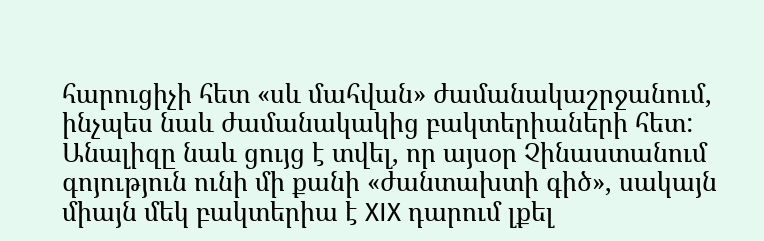հարուցիչի հետ «սև մահվան» ժամանակաշրջանում, ինչպես նաև ժամանակակից բակտերիաների հետ:
Անալիզը նաև ցույց է տվել, որ այսօր Չինաստանում գոյություն ունի մի քանի «ժանտախտի գիծ», սակայն միայն մեկ բակտերիա է XIX դարում լքել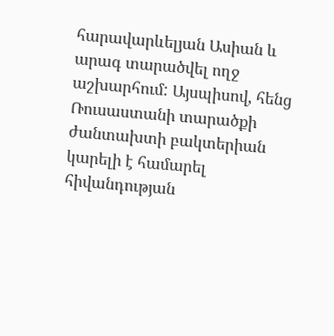հարավարևելյան Ասիան և արագ տարածվել ողջ աշխարհում: Այսպիսով, հենց Ռուսաստանի տարածքի ժանտախտի բակտերիան կարելի է համարել հիվանդության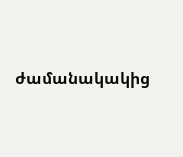ժամանակակից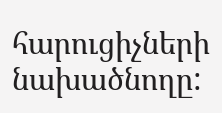հարուցիչների նախածնողը: